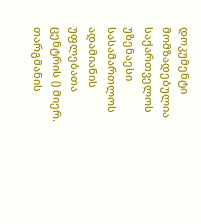დოკუმენტი მომზადებულია საქართველოს უზენაესი სასამართლოს ადამიანის უფლებათა ცენტრის () მიერ. თარგმანის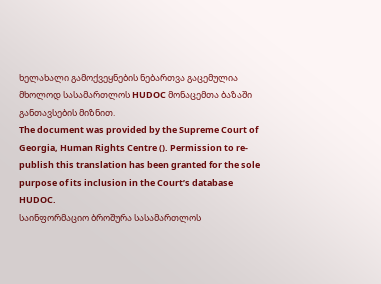ხელახალი გამოქვეყნების ნებართვა გაცემულია მხოლოდ სასამართლოს HUDOC მონაცემთა ბაზაში განთავსების მიზნით.
The document was provided by the Supreme Court of Georgia, Human Rights Centre (). Permission to re-publish this translation has been granted for the sole purpose of its inclusion in the Court’s database HUDOC.
საინფორმაციო ბროშურა სასამართლოს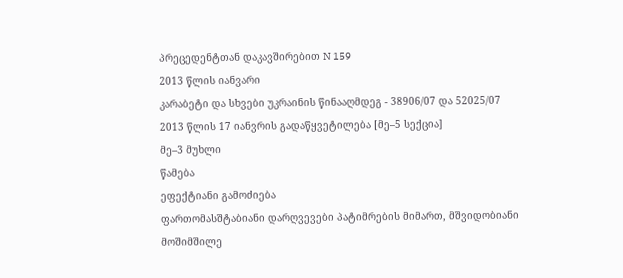პრეცედენტთან დაკავშირებით N 159
2013 წლის იანვარი
კარაბეტი და სხვები უკრაინის წინააღმდეგ - 38906/07 და 52025/07
2013 წლის 17 იანვრის გადაწყვეტილება [მე–5 სექცია]
მე–3 მუხლი
წამება
ეფექტიანი გამოძიება
ფართომასშტაბიანი დარღვევები პატიმრების მიმართ, მშვიდობიანი მოშიმშილე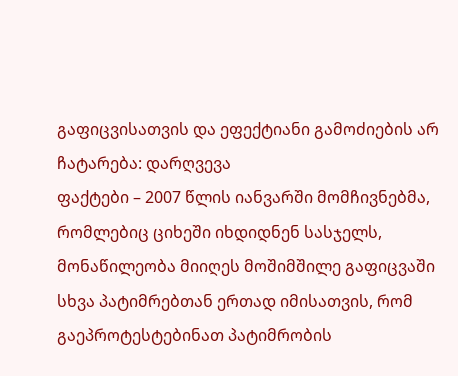გაფიცვისათვის და ეფექტიანი გამოძიების არ ჩატარება: დარღვევა
ფაქტები – 2007 წლის იანვარში მომჩივნებმა, რომლებიც ციხეში იხდიდნენ სასჯელს, მონაწილეობა მიიღეს მოშიმშილე გაფიცვაში სხვა პატიმრებთან ერთად იმისათვის, რომ გაეპროტესტებინათ პატიმრობის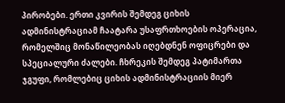პირობები. ერთი კვირის შემდეგ ციხის ადმინისტრაციამ ჩაატარა უსაფრთხოების ოპერაცია, რომელშიც მონაწილეობას იღებდნენ ოფიცრები და სპეციალური ძალები. ჩხრეკის შემდეგ პატიმართა ჯგუფი, რომლებიც ციხის ადმინისტრაციის მიერ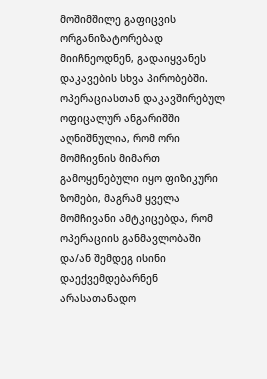მოშიმშილე გაფიცვის ორგანიზატორებად მიიჩნეოდნენ, გადაიყვანეს დაკავების სხვა პირობებში. ოპერაციასთან დაკავშირებულ ოფიცალურ ანგარიშში აღნიშნულია, რომ ორი მომჩივნის მიმართ გამოყენებული იყო ფიზიკური ზომები, მაგრამ ყველა მომჩივანი ამტკიცებდა, რომ ოპერაციის განმავლობაში და/ან შემდეგ ისინი დაექვემდებარნენ არასათანადო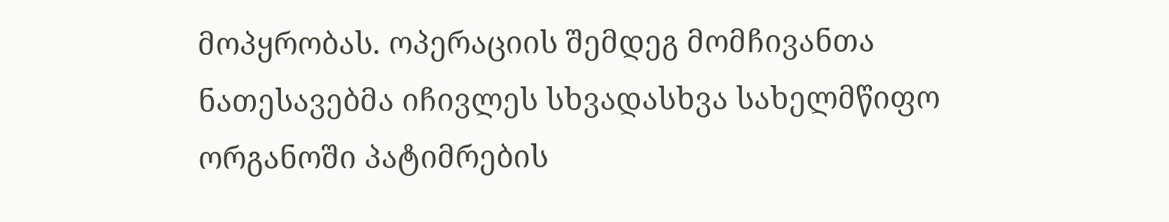მოპყრობას. ოპერაციის შემდეგ მომჩივანთა ნათესავებმა იჩივლეს სხვადასხვა სახელმწიფო ორგანოში პატიმრების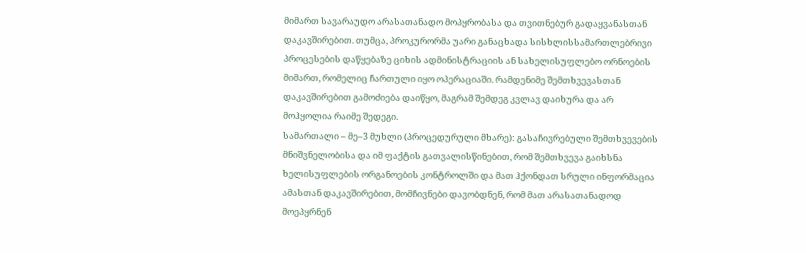მიმართ სავარაუდო არასათანადო მოპყრობასა და თვითნებურ გადაყვანასთან დაკავშირებით. თუმცა, პროკურორმა უარი განაცხადა სისხლისსამართლებრივი პროცესების დაწყებაზე ციხის ადმინისტრაციის ან სახელისუფლებო ორნოების მიმართ, რომელიც ჩართული იყო ოპერაციაში. რამდენიმე შემთხვევასთან დაკავშირებით გამოძიება დაიწყო, მაგრამ შემდეგ კვლავ დაიხურა და არ მოჰყოლია რაიმე შედეგი.
სამართალი – მე–3 მუხლი (პროცედურული მხარე): გასაჩივრებული შემთხვევების მნიშვნელობისა და იმ ფაქტის გათვალისწინებით, რომ შემთხვევა გაიხსნა ხელისუფლების ორგანოების კონტროლში და მათ ჰქონდათ სრული ინფორმაცია ამასთან დაკავშირებით, მომჩივნები დავობდნენ, რომ მათ არასათანადოდ მოეპყრნენ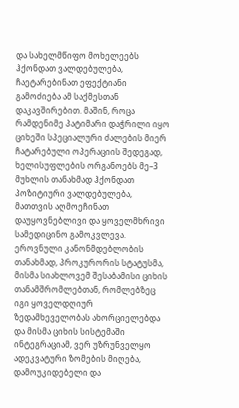და სახელმწიფო მოხელეებს ჰქონდათ ვალდებულება, ჩაეტარებინათ ეფექტიანი გამოძიება ამ საქმესთან დაკავშირებით. მაშინ, როცა რამდენიმე პატიმარი დაჭრილი იყო ციხეში სპეციალური ძალების მიერ ჩატარებული ოპერაციის შედეგად, ხელისუფლების ორგანოებს მე–3 მუხლის თანახმად ჰქონდათ პოზიტიური ვალდებულება, მათთვის აღმოეჩინათ დაუყოვნებლივი და ყოველმხრივი სამედიცინო გამოკვლევა.
ეროვნული კანონმდებლობის თანახმად, პროკურორის სტატუსმა, მისმა სიახლოვემ შესაბამისი ციხის თანამშრომლებთან, რომლებზეც იგი ყოველდღიურ ზედამხეველობას ახორციელებდა და მისმა ციხის სისტემაში ინტეგრაციამ, ვერ უზრუნველყო ადეკვატური ზომების მიღება, დამოუკიდებელი და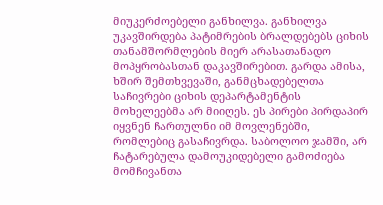მიუკერძოებელი განხილვა. განხილვა უკავშირდება პატიმრების ბრალდებებს ციხის თანამშორმლების მიერ არასათანადო მოპყრობასთან დაკავშირებით. გარდა ამისა, ხშირ შემთხვევაში, განმცხადებელთა საჩივრები ციხის დეპარტამენტის მოხელეებმა არ მიიღეს. ეს პირები პირდაპირ იყვნენ ჩართულნი იმ მოვლენებში, რომლებიც გასაჩივრდა. საბოლოო ჯამში, არ ჩატარებულა დამოუკიდებელი გამოძიება მომჩივანთა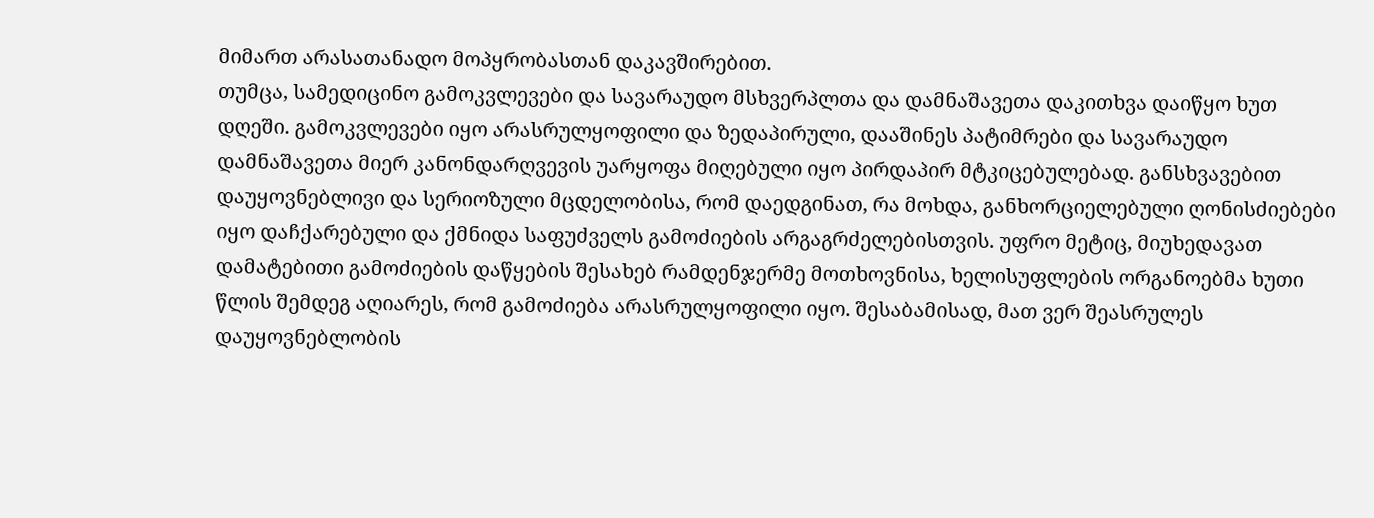მიმართ არასათანადო მოპყრობასთან დაკავშირებით.
თუმცა, სამედიცინო გამოკვლევები და სავარაუდო მსხვერპლთა და დამნაშავეთა დაკითხვა დაიწყო ხუთ დღეში. გამოკვლევები იყო არასრულყოფილი და ზედაპირული, დააშინეს პატიმრები და სავარაუდო დამნაშავეთა მიერ კანონდარღვევის უარყოფა მიღებული იყო პირდაპირ მტკიცებულებად. განსხვავებით დაუყოვნებლივი და სერიოზული მცდელობისა, რომ დაედგინათ, რა მოხდა, განხორციელებული ღონისძიებები იყო დაჩქარებული და ქმნიდა საფუძველს გამოძიების არგაგრძელებისთვის. უფრო მეტიც, მიუხედავათ დამატებითი გამოძიების დაწყების შესახებ რამდენჯერმე მოთხოვნისა, ხელისუფლების ორგანოებმა ხუთი წლის შემდეგ აღიარეს, რომ გამოძიება არასრულყოფილი იყო. შესაბამისად, მათ ვერ შეასრულეს დაუყოვნებლობის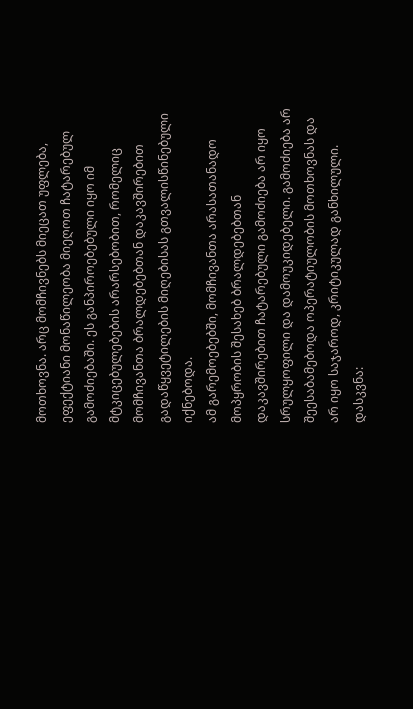მოთხოვნა. არც მომჩივნებს მიეცათ უფლება, ეფექტიანი მონაწილეობა მიეღოთ ჩატარებულ გამოძიებაში. ეს განპიროებებული იყო იმ მტკიცებულებების არარსებობით, რომელიც მომჩივანთა ბრალდებებთან დაკავშირებით გადაწყვეტილების მიღებისას გთვალისწინებული იქნებოდა.
ამ გარემოებებში, მომჩივანთა არასათანადო მოპყრობის შესახებ ბრალდებებთან დაკავშირებით ჩატარებული გამოძიება არ იყო სრულყოფილი და დამოუკიდებელი. გამოძიება არ შეესაბამებოდა ოპერატიულობის მოთხოვნას და არ იყო საჯაროდ, კრიტიკულად განხილული.
დასკვნა: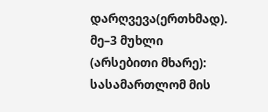დარღვევა(ერთხმად).
მე–3 მუხლი (არსებითი მხარე): სასამართლომ მის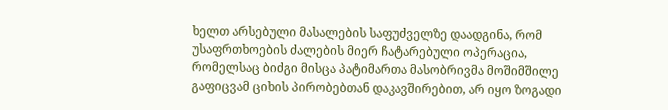ხელთ არსებული მასალების საფუძველზე დაადგინა, რომ უსაფრთხოების ძალების მიერ ჩატარებული ოპერაცია, რომელსაც ბიძგი მისცა პატიმართა მასობრივმა მოშიმშილე გაფიცვამ ციხის პირობებთან დაკავშირებით, არ იყო ზოგადი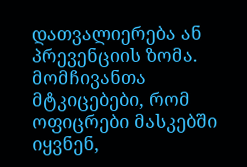დათვალიერება ან პრევენციის ზომა. მომჩივანთა მტკიცებები, რომ ოფიცრები მასკებში იყვნენ,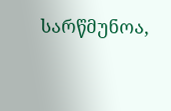სარწმუნოა,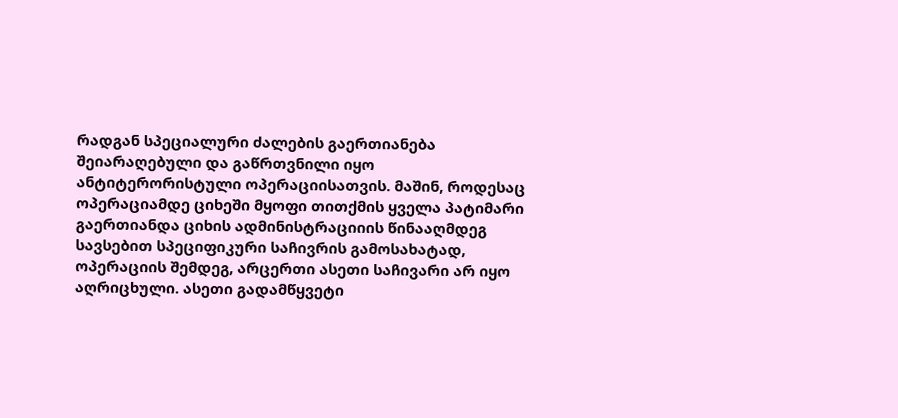რადგან სპეციალური ძალების გაერთიანება შეიარაღებული და გაწრთვნილი იყო ანტიტერორისტული ოპერაციისათვის. მაშინ, როდესაც ოპერაციამდე ციხეში მყოფი თითქმის ყველა პატიმარი გაერთიანდა ციხის ადმინისტრაციიის წინააღმდეგ სავსებით სპეციფიკური საჩივრის გამოსახატად, ოპერაციის შემდეგ, არცერთი ასეთი საჩივარი არ იყო აღრიცხული. ასეთი გადამწყვეტი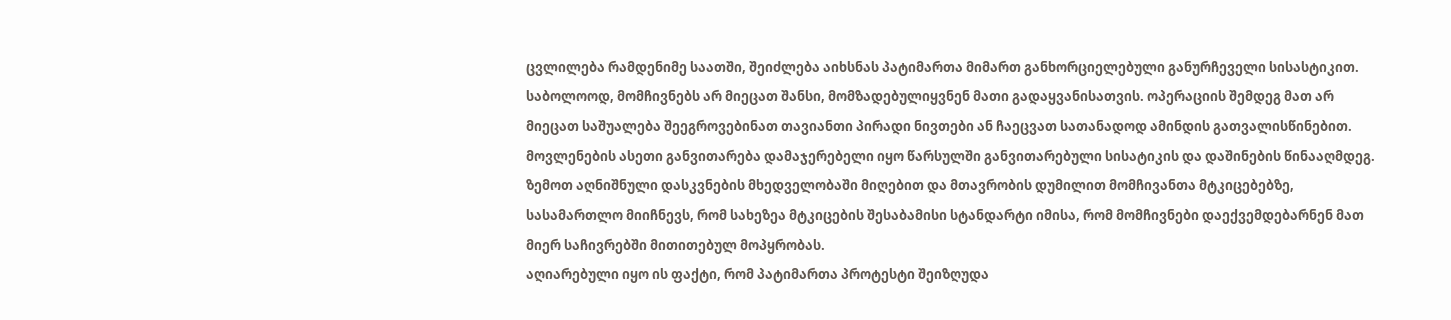ცვლილება რამდენიმე საათში, შეიძლება აიხსნას პატიმართა მიმართ განხორციელებული განურჩეველი სისასტიკით. საბოლოოდ, მომჩივნებს არ მიეცათ შანსი, მომზადებულიყვნენ მათი გადაყვანისათვის. ოპერაციის შემდეგ მათ არ მიეცათ საშუალება შეეგროვებინათ თავიანთი პირადი ნივთები ან ჩაეცვათ სათანადოდ ამინდის გათვალისწინებით. მოვლენების ასეთი განვითარება დამაჯერებელი იყო წარსულში განვითარებული სისატიკის და დაშინების წინააღმდეგ. ზემოთ აღნიშნული დასკვნების მხედველობაში მიღებით და მთავრობის დუმილით მომჩივანთა მტკიცებებზე, სასამართლო მიიჩნევს, რომ სახეზეა მტკიცების შესაბამისი სტანდარტი იმისა, რომ მომჩივნები დაექვემდებარნენ მათ მიერ საჩივრებში მითითებულ მოპყრობას.
აღიარებული იყო ის ფაქტი, რომ პატიმართა პროტესტი შეიზღუდა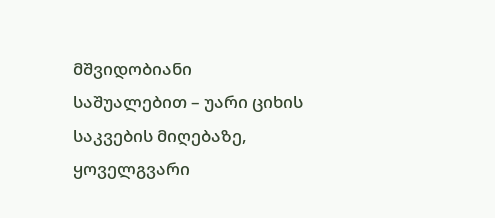მშვიდობიანი საშუალებით – უარი ციხის საკვების მიღებაზე, ყოველგვარი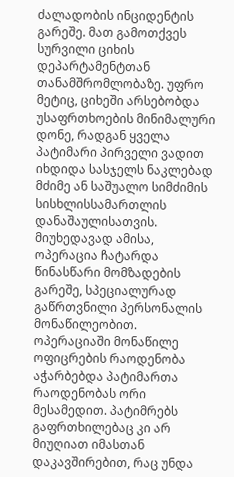ძალადობის ინციდენტის გარეშე. მათ გამოთქვეს სურვილი ციხის დეპარტამენტთან თანამშრომლობაზე. უფრო მეტიც, ციხეში არსებობდა უსაფრთხოების მინიმალური დონე, რადგან ყველა პატიმარი პირველი ვადით იხდიდა სასჯელს ნაკლებად მძიმე ან საშუალო სიმძიმის სისხლისსამართლის დანაშაულისათვის. მიუხედავად ამისა, ოპერაცია ჩატარდა წინასწარი მომზადების გარეშე, სპეციალურად გაწრთვნილი პერსონალის მონაწილეობით. ოპერაციაში მონაწილე ოფიცრების რაოდენობა აჭარბებდა პატიმართა რაოდენობას ორი მესამედით. პატიმრებს გაფრთხილებაც კი არ მიუღიათ იმასთან დაკავშირებით, რაც უნდა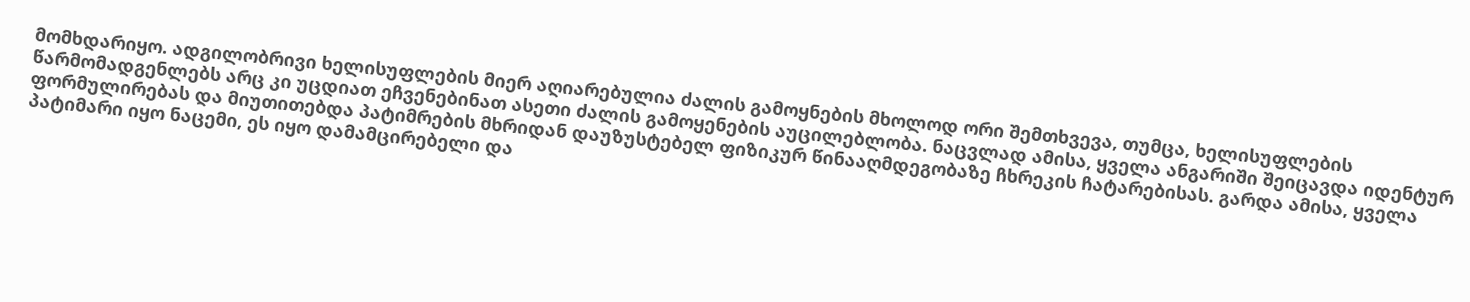მომხდარიყო. ადგილობრივი ხელისუფლების მიერ აღიარებულია ძალის გამოყნების მხოლოდ ორი შემთხვევა, თუმცა, ხელისუფლების წარმომადგენლებს არც კი უცდიათ ეჩვენებინათ ასეთი ძალის გამოყენების აუცილებლობა. ნაცვლად ამისა, ყველა ანგარიში შეიცავდა იდენტურ ფორმულირებას და მიუთითებდა პატიმრების მხრიდან დაუზუსტებელ ფიზიკურ წინააღმდეგობაზე ჩხრეკის ჩატარებისას. გარდა ამისა, ყველა პატიმარი იყო ნაცემი, ეს იყო დამამცირებელი და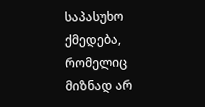საპასუხო ქმედება, რომელიც მიზნად არ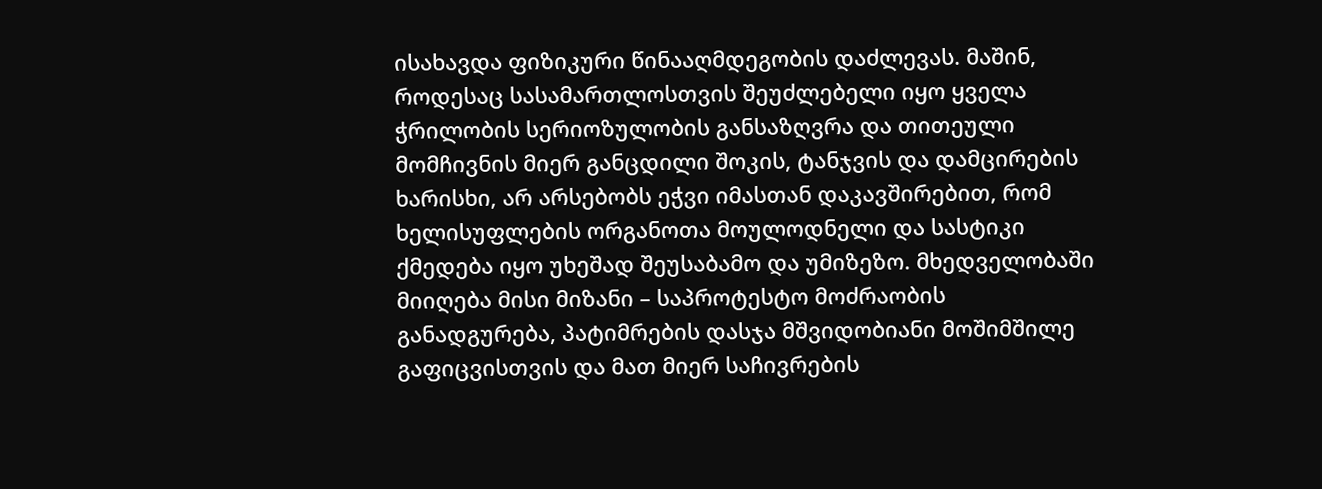ისახავდა ფიზიკური წინააღმდეგობის დაძლევას. მაშინ, როდესაც სასამართლოსთვის შეუძლებელი იყო ყველა ჭრილობის სერიოზულობის განსაზღვრა და თითეული მომჩივნის მიერ განცდილი შოკის, ტანჯვის და დამცირების ხარისხი, არ არსებობს ეჭვი იმასთან დაკავშირებით, რომ ხელისუფლების ორგანოთა მოულოდნელი და სასტიკი ქმედება იყო უხეშად შეუსაბამო და უმიზეზო. მხედველობაში მიიღება მისი მიზანი – საპროტესტო მოძრაობის განადგურება, პატიმრების დასჯა მშვიდობიანი მოშიმშილე გაფიცვისთვის და მათ მიერ საჩივრების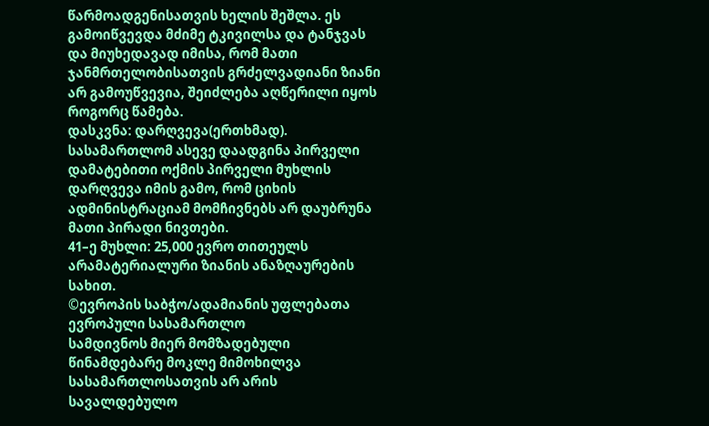წარმოადგენისათვის ხელის შეშლა. ეს გამოიწვევდა მძიმე ტკივილსა და ტანჯვას და მიუხედავად იმისა, რომ მათი ჯანმრთელობისათვის გრძელვადიანი ზიანი არ გამოუწვევია, შეიძლება აღწერილი იყოს როგორც წამება.
დასკვნა: დარღვევა(ერთხმად).
სასამართლომ ასევე დაადგინა პირველი დამატებითი ოქმის პირველი მუხლის დარღვევა იმის გამო, რომ ციხის ადმინისტრაციამ მომჩივნებს არ დაუბრუნა მათი პირადი ნივთები.
41–ე მუხლი: 25,000 ევრო თითეულს არამატერიალური ზიანის ანაზღაურების სახით.
©ევროპის საბჭო/ადამიანის უფლებათა ევროპული სასამართლო
სამდივნოს მიერ მომზადებული წინამდებარე მოკლე მიმოხილვა
სასამართლოსათვის არ არის სავალდებულო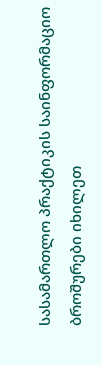სასამართლო პრაქტიკის საინფორმაციო ბროშურები იხილეთ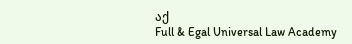აქ
Full & Egal Universal Law Academy